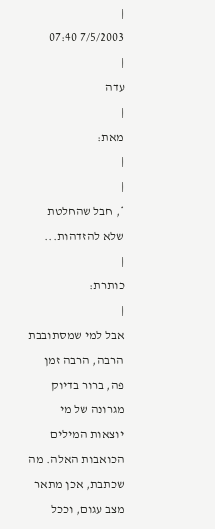|
7/5/2003 07:40
|
עדה
|
מאת:
|
|
*, חבל שהחלטת שלא להזדהות...
|
כותרת:
|
אבל למי שמסתובבת הרבה, הרבה זמן פה, ברור בדיוק מגרונה של מי יוצאות המילים הכואבות האלה. מה שכתבת, אכן מתאר מצב עגום, וככל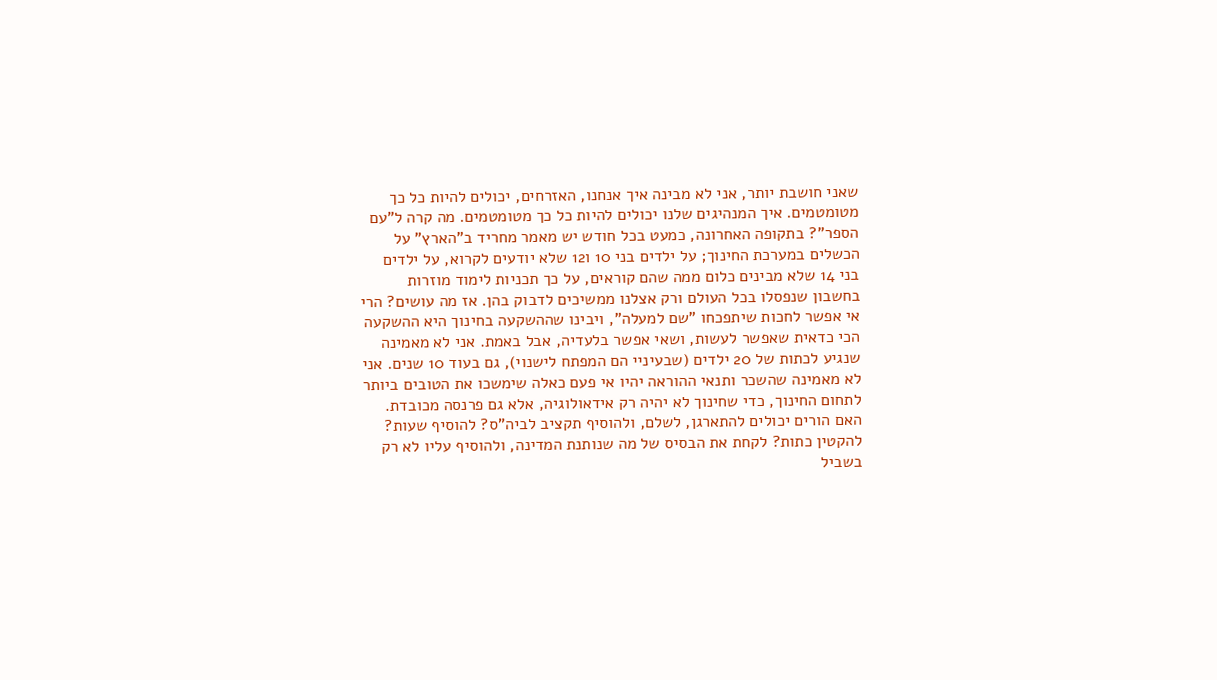שאני חושבת יותר, אני לא מבינה איך אנחנו, האזרחים, יכולים להיות כל כך מטומטמים. איך המנהיגים שלנו יכולים להיות כל כך מטומטמים. מה קרה ל"עם הספר"? בתקופה האחרונה, כמעט בכל חודש יש מאמר מחריד ב"הארץ" על הכשלים במערכת החינוך; על ילדים בני 10 ו12 שלא יודעים לקרוא, על ילדים בני 14 שלא מבינים כלום ממה שהם קוראים, על כך תכניות לימוד מוזרות בחשבון שנפסלו בכל העולם ורק אצלנו ממשיכים לדבוק בהן. אז מה עושים? הרי אי אפשר לחכות שיתפכחו "שם למעלה", ויבינו שההשקעה בחינוך היא ההשקעה הכי כדאית שאפשר לעשות, ושאי אפשר בלעדיה, אבל באמת. אני לא מאמינה שנגיע לכתות של 20 ילדים (שבעיניי הם המפתח לישנוי), גם בעוד 10 שנים. אני לא מאמינה שהשכר ותנאי ההוראה יהיו אי פעם כאלה שימשכו את הטובים ביותר לתחום החינוך, כדי שחינוך לא יהיה רק אידאולוגיה, אלא גם פרנסה מכובדת. האם הורים יכולים להתארגן, לשלם, ולהוסיף תקציב לביה"ס? להוסיף שעות? להקטין כתות? לקחת את הבסיס של מה שנותנת המדינה, ולהוסיף עליו לא רק בשביל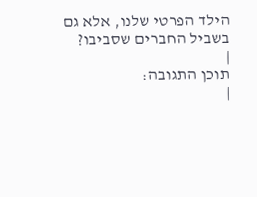הילד הפרטי שלנו, אלא גם בשביל החברים שסביבו?
|
תוכן התגובה:
|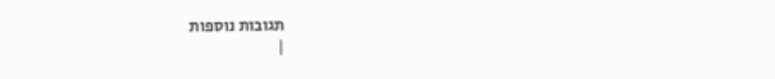תגובות נוספות
|